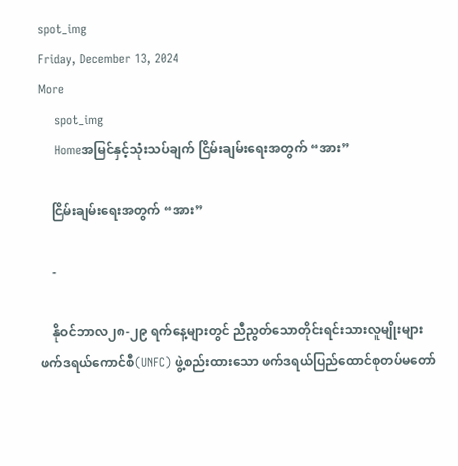spot_img
Friday, December 13, 2024
More
    spot_img
    Homeအမြင်နှင့်သုံးသပ်ချက် ငြိမ်းချမ်းရေးအတွက် “အား”

    ငြိမ်းချမ်းရေးအတွက် “အား”

    -

    နိုဝင်ဘာလ၂၈-၂၉ ရက်နေ့များတွင် ညီညွတ်သောတိုင်းရင်းသားလူမျိုးများဖက်ဒရယ်ကောင်စီ(UNFC) ဖွဲ့စည်းထားသော ဖက်ဒရယ်ပြည်ထောင်စုတပ်မတော်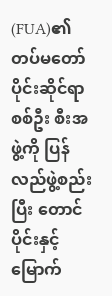(FUA)၏ တပ်မတော်ပိုင်းဆိုင်ရာ စစ်ဦး စီးအဖွဲ့ကို ပြန်လည်ဖွဲ့စည်းပြီး တောင်ပိုင်းနှင့် မြောက်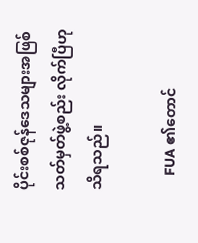ပိုင်းစစ်ဇုန်ဒေသများအဖြစ် သတ်မှတ်ဖွဲ့စည်း လိုက်ပြီဟု သိရသည်။

    FUA ၏တောင်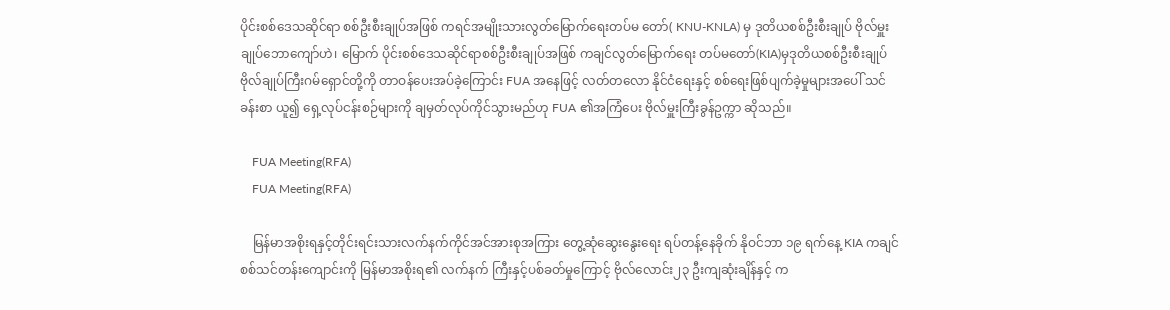ပိုင်းစစ်ဒေသဆိုင်ရာ စစ်ဦးစီးချုပ်အဖြစ် ကရင်အမျိုးသားလွတ်မြောက်ရေးတပ်မ တော်( KNU-KNLA) မှ ဒုတိယစစ်ဦးစီးချုပ် ဗိုလ်မှူးချုပ်ဘောကျော်ဟဲ၊ မြောက် ပိုင်းစစ်ဒေသဆိုင်ရာစစ်ဦးစီးချုပ်အဖြစ် ကချင်လွတ်မြောက်ရေး တပ်မတော်(KIA)မှဒုတိယစစ်ဦးစီးချုပ် ဗိုလ်ချုပ်ကြီးဂမ်ရှောင်တို့ကို တာဝန်ပေးအပ်ခဲ့ကြောင်း FUA အနေဖြင့် လတ်တလော နိုင်ငံရေးနှင့် စစ်ရေးဖြစ်ပျက်ခဲ့မှုများအပေါ် သင်ခန်းစာ ယူ၍ ရှေ့လုပ်ငန်းစဉ်များကို ချမှတ်လုပ်ကိုင်သွားမည်ဟု FUA ၏အကြံပေး ဗိုလ်မှူးကြီးခွန်ဥက္ကာ ဆိုသည်။

    FUA Meeting(RFA)
    FUA Meeting(RFA)

    မြန်မာအစိုးရနှင့်တိုင်းရင်းသားလက်နက်ကိုင်အင်အားစုအကြား တွေ့ဆုံဆွေးနွေးရေး ရပ်တန့်နေခိုက် နိုဝင်ဘာ ၁၉ ရက်နေ့ KIA ကချင်စစ်သင်တန်းကျောင်းကို မြန်မာအစိုးရ၏ လက်နက် ကြီးနှင့်ပစ်ခတ်မှုကြောင့် ဗိုလ်လောင်း၂၃ ဦးကျဆုံးချိန်နှင့် က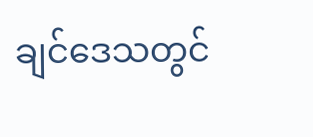ချင်ဒေသတွင်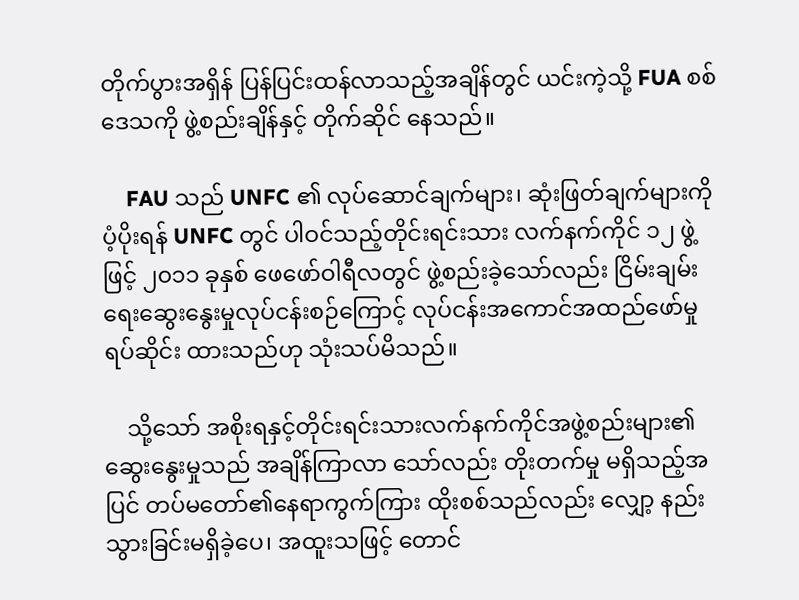တိုက်ပွားအရှိန် ပြန်ပြင်းထန်လာသည့်အချိန်တွင် ယင်းကဲ့သို့ FUA စစ်ဒေသကို ဖွဲ့စည်းချိန်နှင့် တိုက်ဆိုင် နေသည်။

    FAU သည် UNFC ၏ လုပ်ဆောင်ချက်များ၊ ဆုံးဖြတ်ချက်များကို ပံ့ပိုးရန် UNFC တွင် ပါဝင်သည့်တိုင်းရင်းသား လက်နက်ကိုင် ၁၂ ဖွဲ့ဖြင့် ၂၀၁၁ ခုနှစ် ဖေဖော်ဝါရီလတွင် ဖွဲ့စည်းခဲ့သော်လည်း ငြိမ်းချမ်းရေးဆွေးနွေးမှုလုပ်ငန်းစဉ်ကြောင့် လုပ်ငန်းအကောင်အထည်ဖော်မှု ရပ်ဆိုင်း ထားသည်ဟု သုံးသပ်မိသည်။

    သို့သော် အစိုးရနှင့်တိုင်းရင်းသားလက်နက်ကိုင်အဖွဲ့စည်းများ၏ဆွေးနွေးမှုသည် အချိန်ကြာလာ သော်လည်း တိုးတက်မှု မရှိသည့်အပြင် တပ်မတော်၏နေရာကွက်ကြား ထိုးစစ်သည်လည်း လျှော့ နည်းသွားခြင်းမရှိခဲ့ပေ၊ အထူးသဖြင့် တောင်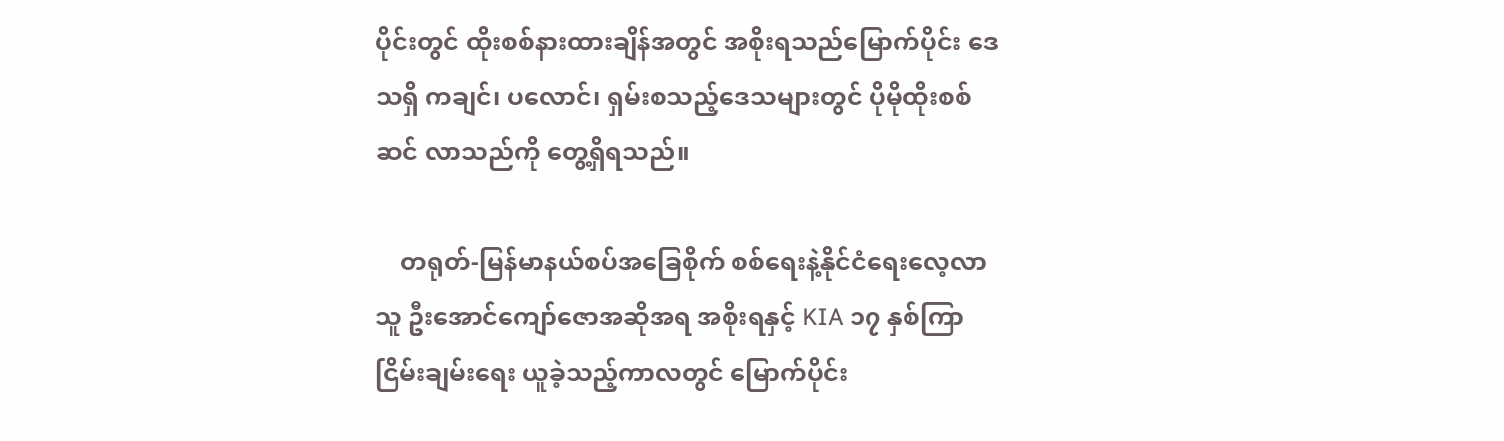ပိုင်းတွင် ထိုးစစ်နားထားချိန်အတွင် အစိုးရသည်မြောက်ပိုင်း ဒေသရှိ ကချင်၊ ပလောင်၊ ရှမ်းစသည့်ဒေသများတွင် ပိုမိုထိုးစစ်ဆင် လာသည်ကို တွေ့ရှိရသည်။

    တရုတ်-မြန်မာနယ်စပ်အခြေစိုက် စစ်ရေးနဲ့နိုင်ငံရေးလေ့လာသူ ဦးအောင်ကျော်ဇောအဆိုအရ အစိုးရနှင့် KIA ၁၇ နှစ်ကြာ ငြိမ်းချမ်းရေး ယူခဲ့သည့်ကာလတွင် မြောက်ပိုင်း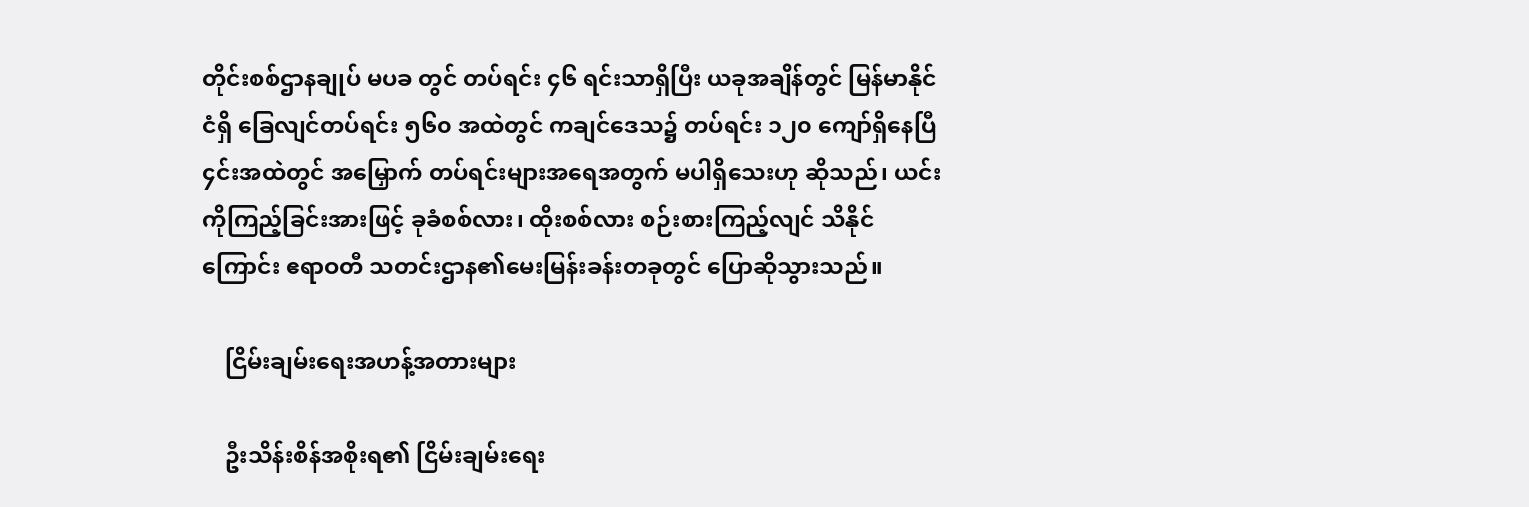တိုင်းစစ်ဌာနချုပ် မပခ တွင် တပ်ရင်း ၄၆ ရင်းသာရှိပြီး ယခုအချိန်တွင် မြန်မာနိုင်ငံရှိ ခြေလျင်တပ်ရင်း ၅၆၀ အထဲတွင် ကချင်ဒေသ၌ တပ်ရင်း ၁၂၀ ကျော်ရှိနေပြီ ၄င်းအထဲတွင် အမြှောက် တပ်ရင်းများအရေအတွက် မပါရှိသေးဟု ဆိုသည်၊ ယင်းကိုကြည့်ခြင်းအားဖြင့် ခုခံစစ်လား၊ ထိုးစစ်လား စဉ်းစားကြည့်လျင် သိနိုင်ကြောင်း ဧရာဝတီ သတင်းဌာန၏မေးမြန်းခန်းတခုတွင် ပြောဆိုသွားသည်။

    ငြိမ်းချမ်းရေးအဟန့်အတားများ

    ဦးသိန်းစိန်အစိုးရ၏ ငြိမ်းချမ်းရေး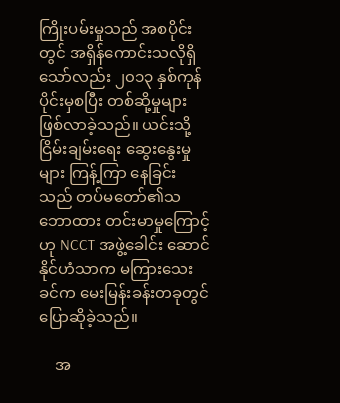ကြိုးပမ်းမှုသည် အစပိုင်းတွင် အရှိန်ကောင်းသလိုရှိသော်လည်း ၂၀၁၃ နှစ်ကုန်ပိုင်းမှစပြီး တစ်ဆို့မှုများဖြစ်လာခဲ့သည်။ ယင်းသို့ငြိမ်းချမ်းရေး ဆွေးနွေးမှုများ ကြန့်ကြာ နေခြင်းသည် တပ်မတော်၏သဘောထား တင်းမာမှုကြောင့်ဟု NCCT အဖွဲ့ခေါင်း ဆောင်နိုင်ဟံသာက မကြားသေးခင်က မေးမြန်းခန်းတခုတွင် ပြောဆိုခဲ့သည်။

    အ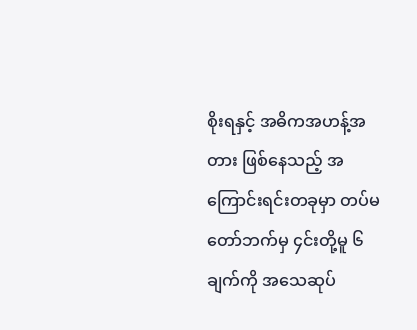စိုးရနှင့် အဓိကအဟန့်အတား ဖြစ်နေသည့် အကြောင်းရင်းတခုမှာ တပ်မတော်ဘက်မှ ၄င်းတို့မူ ၆ ချက်ကို အသေဆုပ်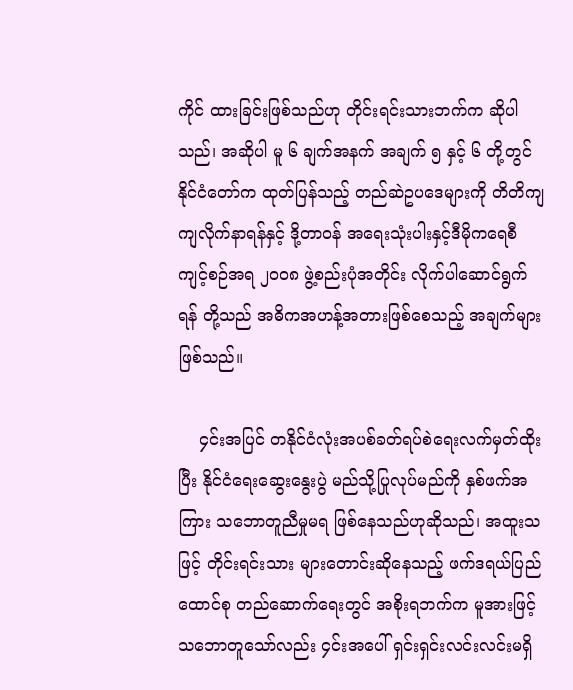ကိုင် ထားခြင်းဖြစ်သည်ဟု တိုင်းရင်းသားဘက်က ဆိုပါသည်၊ အဆိုပါ မူ ၆ ချက်အနက် အချက် ၅ နှင့် ၆ တို့တွင် နိုင်ငံတော်က ထုတ်ပြန်သည့် တည်ဆဲဥပဒေများကို တိတိကျကျလိုက်နာရန်နှင့် ဒို့တာဝန် အရေးသုံးပါးနှင့်ဒီမိုကရေစီကျင့်စဉ်အရ ၂၀ဝ၈ ဖွဲ့စည်းပုံအတိုင်း လိုက်ပါဆောင်ရွက်ရန် တို့သည် အဓိကအဟန့်အတားဖြစ်စေသည့် အချက်များဖြစ်သည်။

    ၄င်းအပြင် တနိုင်ငံလုံးအပစ်ခတ်ရပ်စဲရေးလက်မှတ်ထိုးပြီး နိုင်ငံရေးဆွေးနွေးပွဲ မည်သို့ပြုလုပ်မည်ကို နှစ်ဖက်အကြား သဘောတူညီမှုမရ ဖြစ်နေသည်ဟုဆိုသည်၊ အထူးသဖြင့် တိုင်းရင်းသား များတောင်းဆိုနေသည့် ဖက်ဒရယ်ပြည်ထောင်စု တည်ဆောက်ရေးတွင် အစိုးရဘက်က မူအားဖြင့် သဘောတူသော်လည်း ၄င်းအပေါ် ရှင်းရှင်းလင်းလင်းမရှိ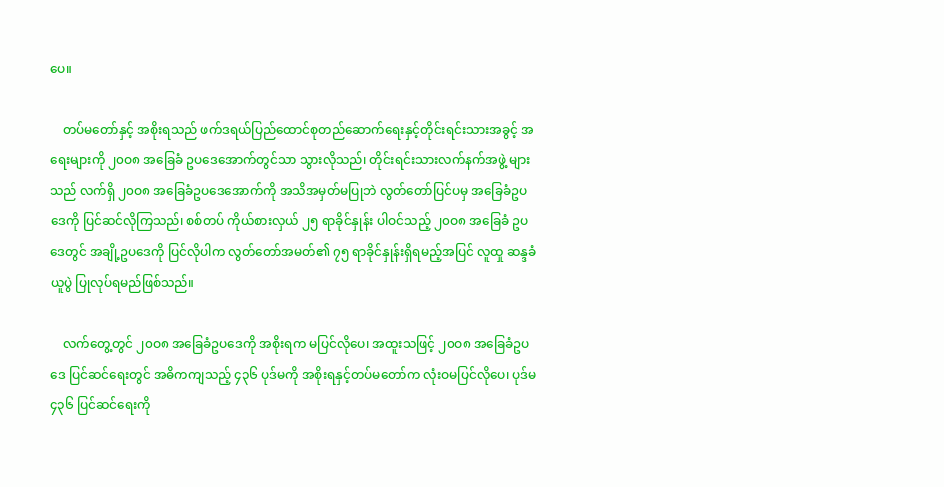ပေ။

    တပ်မတော်နှင့် အစိုးရသည် ဖက်ဒရယ်ပြည်ထောင်စုတည်ဆောက်ရေးနှင့်တိုင်းရင်းသားအခွင့် အရေးများကို ၂၀ဝ၈ အခြေခံ ဥပဒေအောက်တွင်သာ သွားလိုသည်၊ တိုင်းရင်းသားလက်နက်အဖွဲ့ များသည် လက်ရှိ ၂၀ဝ၈ အခြေခံဥပဒေအောက်ကို အသိအမှတ်မပြုဘဲ လွတ်တော်ပြင်ပမှ အခြေခံဥပဒေကို ပြင်ဆင်လိုကြသည်၊ စစ်တပ် ကိုယ်စားလှယ် ၂၅ ရာခိုင်နှုန်း ပါဝင်သည့် ၂၀ဝ၈ အခြေခံ ဥပဒေတွင် အချို့ဥပဒေကို ပြင်လိုပါက လွတ်တော်အမတ်၏ ၇၅ ရာခိုင်နှုန်းရှိရမည့်အပြင် လူထှု ဆန္ဒခံယူပွဲ ပြုလုပ်ရမည်ဖြစ်သည်။

    လက်တွေ့တွင် ၂၀ဝ၈ အခြေခံဥပဒေကို အစိုးရက မပြင်လိုပေ၊ အထူးသဖြင့် ၂၀ဝ၈ အခြေခံဥပဒေ ပြင်ဆင်ရေးတွင် အဓိကကျသည့် ၄၃၆ ပုဒ်မကို အစိုးရနှင့်တပ်မတော်က လုံးဝမပြင်လိုပေ၊ ပုဒ်မ ၄၃၆ ပြင်ဆင်ရေးကို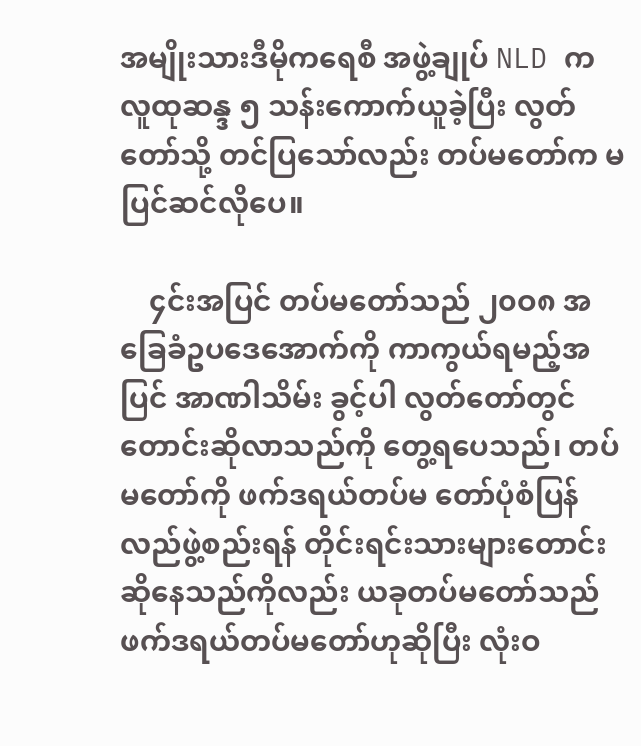အမျိုးသားဒီမိုကရေစီ အဖွဲ့ချုပ် NLD က လူထုဆန္ဒ ၅ သန်းကောက်ယူခဲ့ပြီး လွတ်တော်သို့ တင်ပြသော်လည်း တပ်မတော်က မပြင်ဆင်လိုပေ။

    ၄င်းအပြင် တပ်မတော်သည် ၂၀ဝ၈ အခြေခံဥပဒေအောက်ကို ကာကွယ်ရမည့်အပြင် အာဏါသိမ်း ခွင့်ပါ လွတ်တော်တွင် တောင်းဆိုလာသည်ကို တွေ့ရပေသည်၊ တပ်မတော်ကို ဖက်ဒရယ်တပ်မ တော်ပုံစံပြန်လည်ဖွဲ့စည်းရန် တိုင်းရင်းသားများတောင်းဆိုနေသည်ကိုလည်း ယခုတပ်မတော်သည် ဖက်ဒရယ်တပ်မတော်ဟုဆိုပြီး လုံးဝ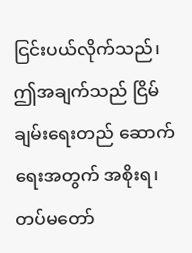ငြင်းပယ်လိုက်သည်၊ ဤအချက်သည် ငြိမ်ချမ်းရေးတည် ဆောက်ရေးအတွက် အစိုးရ၊ တပ်မတော်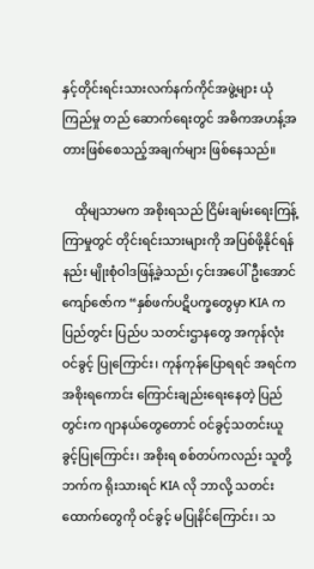နှင့်တိုင်းရင်းသားလက်နက်ကိုင်အဖွဲ့များ ယုံကြည်မှု တည် ဆောက်ရေးတွင် အဓိကအဟန့်အတားဖြစ်စေသည့်အချက်များ ဖြစ်နေသည်။

    ထိုမျသာမက အစိုးရသည် ငြိမ်းချမ်းရေးကြန့်ကြာမှုတွင် တိုင်းရင်းသားများကို အပြစ်ဖို့နိုင်ရန် နည်း မျိုးစုံဝါဒဖြန့်ခဲ့သည်၊ ၄င်းအပေါ် ဦးအောင်ကျော်ဇော်က “နှစ်ဖက်ပဋိပက္ခတွေမှာ KIA က ပြည်တွင်း ပြည်ပ သတင်းဌာနတွေ အကုန်လုံး ဝင်ခွင့် ပြုကြောင်း၊ ကုန်ကုန်ပြောရရင် အရင်က အစိုးရကောင်း ကြောင်းချည်းရေးနေတဲ့ ပြည်တွင်းက ဂျာနယ်တွေတောင် ဝင်ခွင့်သတင်းယူခွင့်ပြုကြောင်း၊ အစိုးရ စစ်တပ်ကလည်း သူတို့ဘက်က ရိုးသားရင် KIA လို ဘာလို့ သတင်းထောက်တွေကို ဝင်ခွင့် မပြုနိင်ကြောင်း၊ သ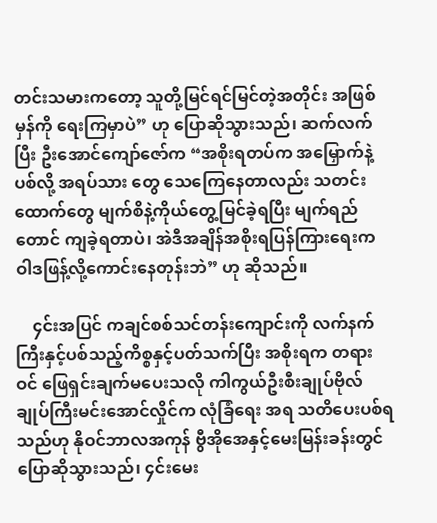တင်းသမားကတော့ သူတို့မြင်ရင်မြင်တဲ့အတိုင်း အဖြစ်မှန်ကို ရေးကြမှာပဲ” ဟု ပြောဆိုသွားသည်၊ ဆက်လက်ပြီး ဦးအောင်ကျော်ဇော်က “အစိုးရတပ်က အမြှောက်နဲ့ပစ်လို့ အရပ်သား တွေ သေကြေနေတာလည်း သတင်းထောက်တွေ မျက်စိနဲ့ကိုယ်တွေ့မြင်ခဲ့ရပြီး မျက်ရည်တောင် ကျခဲ့ရတာပဲ၊ အဲဒီအချိန်အစိုးရပြန်ကြားရေးက ဝါဒဖြန့်လို့ကောင်းနေတုန်းဘဲ” ဟု ဆိုသည်။

    ၄င်းအပြင် ကချင်စစ်သင်တန်းကျောင်းကို လက်နက်ကြီးနှင့်ပစ်သည့်ကိစ္စနှင့်ပတ်သက်ပြီး အစိုးရက တရားဝင် ဖြေရှင်းချက်မပေးသလို ကါကွယ်ဦးစီးချုပ်ဗိုလ်ချုပ်ကြီးမင်းအောင်လှိုင်က လုံခြံရေး အရ သတိပေးပစ်ရသည်ဟု နိုဝင်ဘာလအကုန် ဗွီအိုအေနှင့်မေးမြန်းခန်းတွင် ပြောဆိုသွားသည်၊ ၄င်းမေး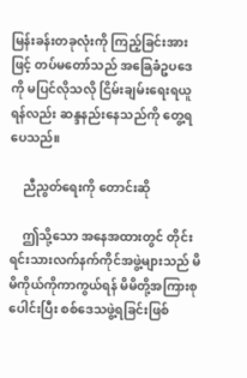မြန်းခန်းတခုလုံးကို ကြည့်ခြင်းအားဖြင့် တပ်မတော်သည် အခြေခံဥပဒေကို မပြင်လိုသလို ငြိမ်းချမ်းရေးရယူရန်လည်း ဆန္ဒနည်းနေသည်ကို တွေ့ရပေသည်။

    ညီညွတ်ရေးကို တောင်းဆို

    ဤသို့သော အနေအထားတွင် တိုင်းရင်းသားလက်နက်ကိုင်အဖွဲ့များသည် မိမိကိုယ်ကိုကာကွယ်ရန် မိမိတို့အကြားစုပေါင်းပြီး စစ်ဒေသဖွဲ့ရခြင်းဖြစ်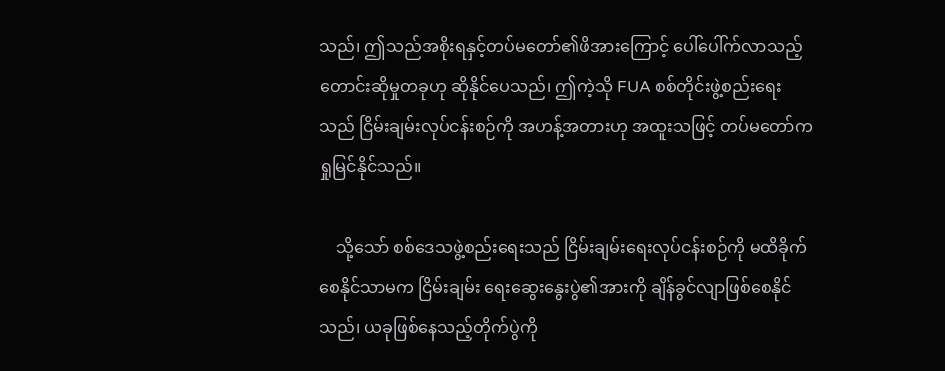သည်၊ ဤသည်အစိုးရနှင့်တပ်မတော်၏ဖိအားကြောင့် ပေါ်ပေါ်က်လာသည့် တောင်းဆိုမှုတခုဟု ဆိုနိုင်ပေသည်၊ ဤကဲ့သို FUA စစ်တိုင်းဖွဲ့စည်းရေးသည် ငြိမ်းချမ်းလုပ်ငန်းစဉ်ကို အဟန့်အတားဟု အထူးသဖြင့် တပ်မတော်က ရှုမြင်နိုင်သည်။

    သို့သော် စစ်ဒေသဖွဲ့စည်းရေးသည် ငြိမ်းချမ်းရေးလုပ်ငန်းစဉ်ကို မထိခိုက်စေနိုင်သာမက ငြိမ်းချမ်း ရေးဆွေးနွေးပွဲ၏အားကို ချိန်ခွင်လျာဖြစ်စေနိုင်သည်၊ ယခုဖြစ်နေသည့်တိုက်ပွဲကို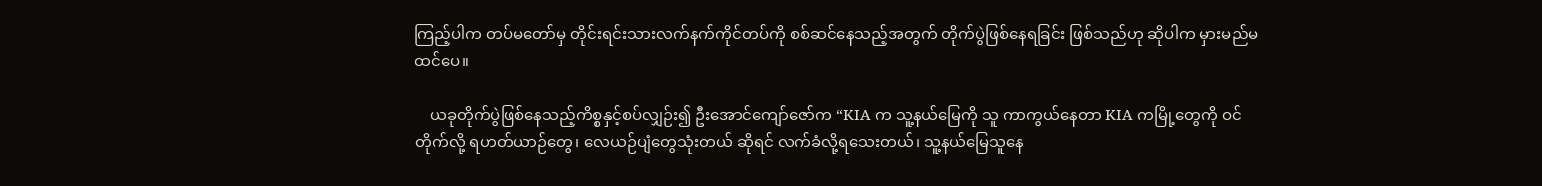ကြည့်ပါက တပ်မတော်မှ တိုင်းရင်းသားလက်နက်ကိုင်တပ်ကို စစ်ဆင်နေသည့်အတွက် တိုက်ပွဲဖြစ်နေရခြင်း ဖြစ်သည်ဟု ဆိုပါက မှားမည်မထင်ပေ။

    ယခုတိုက်ပွဲဖြစ်နေသည့်ကိစ္စနှင့်စပ်လျှဉ်း၍ ဦးအောင်ကျော်ဇော်က “KIA က သူ့နယ်မြေကို သူ ကာကွယ်နေတာ KIA ကမြို့တွေကို ဝင်တိုက်လို့ ရဟတ်ယာဉ်တွေ၊ လေယဉ်ပျံတွေသုံးတယ် ဆိုရင် လက်ခံလို့ရသေးတယ်၊ သူ့နယ်မြေသူနေ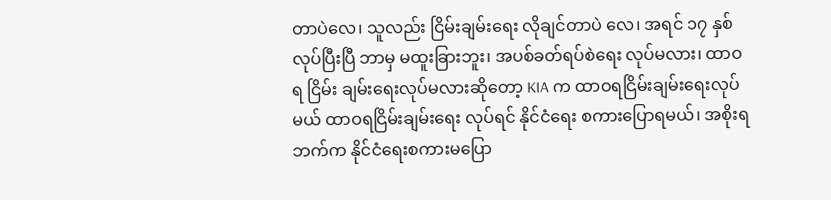တာပဲလေ၊ သူလည်း ငြိမ်းချမ်းရေး လိုချင်တာပဲ လေ၊ အရင် ၁၇ နှစ် လုပ်ပြီးပြီ ဘာမှ မထူးခြားဘူး၊ အပစ်ခတ်ရပ်စဲရေး လုပ်မလား၊ ထာဝရ ငြိမ်း ချမ်းရေးလုပ်မလားဆိုတော့ KIA က ထာဝရငြိမ်းချမ်းရေးလုပ်မယ် ထာဝရငြိမ်းချမ်းရေး လုပ်ရင် နိုင်ငံရေး စကားပြောရမယ်၊ အစိုးရဘက်က နိုင်ငံရေးစကားမပြော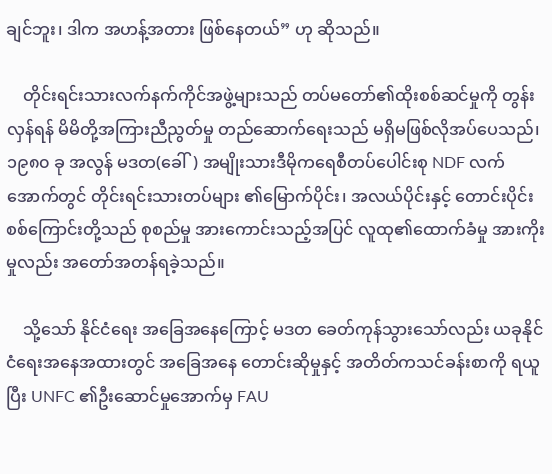ချင်ဘူး၊ ဒါက အဟန့်အတား ဖြစ်နေတယ်” ဟု ဆိုသည်။

    တိုင်းရင်းသားလက်နက်ကိုင်အဖွဲ့များသည် တပ်မတော်၏ထိုးစစ်ဆင်မှုကို တွန်းလှန်ရန် မိမိတို့အကြားညီညွတ်မှု တည်ဆောက်ရေးသည် မရှိမဖြစ်လိုအပ်ပေသည်၊ ၁၉၈၀ ခု အလွန် မဒတ(ခေါ်) အမျိုးသားဒီမိုကရေစီတပ်ပေါင်းစု NDF လက်အောက်တွင် တိုင်းရင်းသားတပ်များ ၏မြောက်ပိုင်း၊ အလယ်ပိုင်းနှင့် တောင်းပိုင်းစစ်ကြောင်းတို့သည် စုစည်မှု အားကောင်းသည့်အပြင် လူထု၏ထောက်ခံမှု အားကိုးမှုလည်း အတော်အတန်ရခဲ့သည်။

    သို့သော် နိုင်ငံရေး အခြေအနေကြောင့် မဒတ ခေတ်ကုန်သွားသော်လည်း ယခုနိုင်ငံရေးအနေအထားတွင် အခြေအနေ တောင်းဆိုမှုနှင့် အတိတ်ကသင်ခန်းစာကို ရယူပြီး UNFC ၏ဦးဆောင်မှုအောက်မှ FAU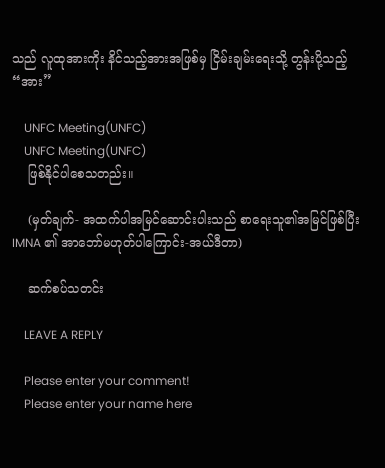သည် လူထုအားကိုး နိင်သည့်အားအဖြစ်မှ ငြိမ်းချမ်းရေးသို့ တွန်းပို့သည့် “အား”

    UNFC Meeting(UNFC)
    UNFC Meeting(UNFC)
    ဖြစ်နိုင်ပါစေသတည်း။

    (မှတ်ချက်- အထက်ပါအမြင်ဆောင်းပါးသည် စာရေးသူ၏အမြင်ဖြစ်ပြီး IMNA ၏ အာဘော်မဟုတ်ပါကြောင်း-အယ်ဒီတာ)

    ဆက်စပ်သတင်း

    LEAVE A REPLY

    Please enter your comment!
    Please enter your name here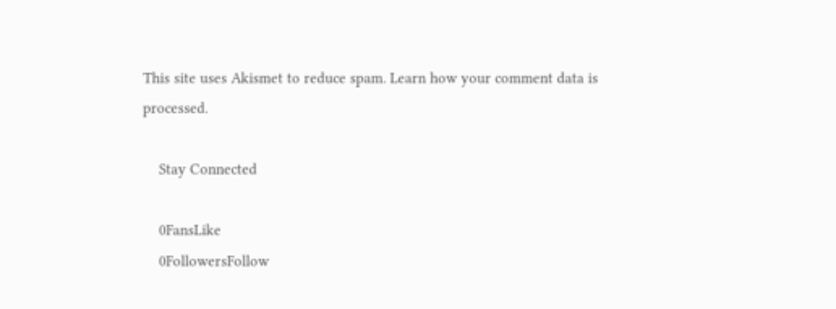This site uses Akismet to reduce spam. Learn how your comment data is processed.

    Stay Connected

    0FansLike
    0FollowersFollow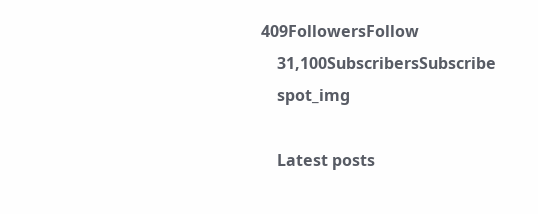409FollowersFollow
    31,100SubscribersSubscribe
    spot_img

    Latest posts